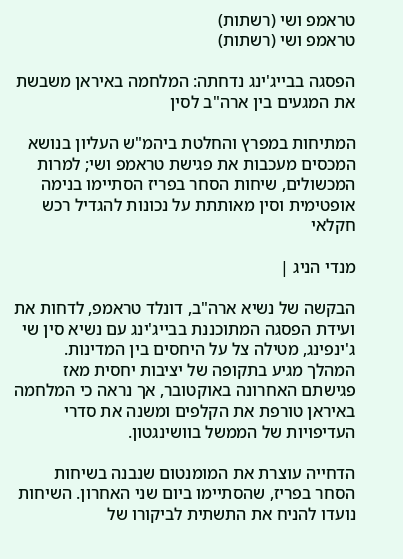טראמפ ושי (רשתות)
טראמפ ושי (רשתות)

הפסגה בבייג'ינג נדחתה: המלחמה באיראן משבשת את המגעים בין ארה"ב לסין

המתיחות במפרץ והחלטת ביהמ"ש העליון בנושא המכסים מעכבות את פגישת טראמפ ושי; למרות המכשולים, שיחות הסחר בפריז הסתיימו בנימה אופטימית וסין מאותתת על נכונות להגדיל רכש חקלאי

מנדי הניג |

הבקשה של נשיא ארה"ב, דונלד טראמפ, לדחות את ועידת הפסגה המתוכננת בבייג'ינג עם נשיא סין שי ג'ינפינג, מטילה צל על היחסים בין המדינות. המהלך מגיע בתקופה של יציבות יחסית מאז פגישתם האחרונה באוקטובר, אך נראה כי המלחמה באיראן טורפת את הקלפים ומשנה את סדרי העדיפויות של הממשל בוושינגטון.

הדחייה עוצרת את המומנטום שנבנה בשיחות הסחר בפריז, שהסתיימו ביום שני האחרון. השיחות נועדו להניח את התשתית לביקורו של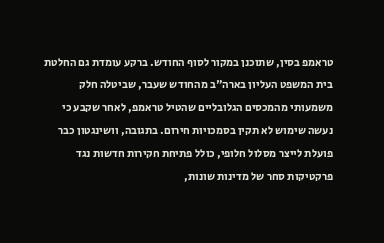טראמפ בסין, שתוכנן במקור לסוף החודש. ברקע עומדת גם החלטת בית המשפט העליון בארה"ב מהחודש שעבר, שביטלה חלק משמעותי מהמכסים הגלובליים שהטיל טראמפ, לאחר שקבע כי נעשה שימוש לא תקין בסמכויות חירום. בתגובה, וושינגטון כבר פועלת לייצר מסלול חלופי, כולל פתיחת חקירות חדשות נגד פרקטיקות סחר של מדינות שונות,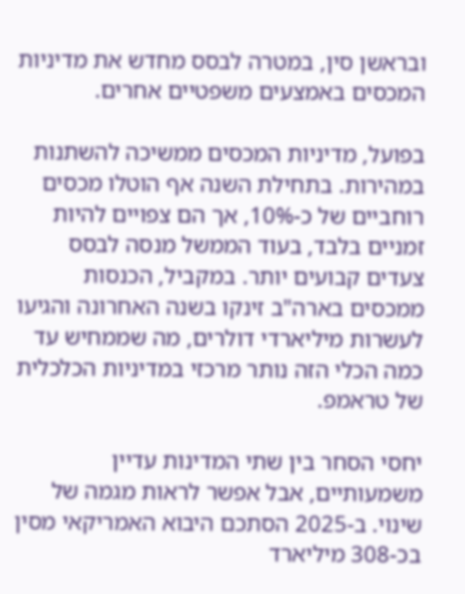ובראשן סין, במטרה לבסס מחדש את מדיניות המכסים באמצעים משפטיים אחרים.

בפועל, מדיניות המכסים ממשיכה להשתנות במהירות. בתחילת השנה אף הוטלו מכסים רוחביים של כ-10%, אך הם צפויים להיות זמניים בלבד, בעוד הממשל מנסה לבסס צעדים קבועים יותר. במקביל, הכנסות ממכסים בארה"ב זינקו בשנה האחרונה והגיעו לעשרות מיליארדי דולרים, מה שממחיש עד כמה הכלי הזה נותר מרכזי במדיניות הכלכלית של טראמפ.

יחסי הסחר בין שתי המדינות עדיין משמעותיים, אבל אפשר לראות מגמה של שינוי. ב-2025 הסתכם היבוא האמריקאי מסין בכ-308 מיליארד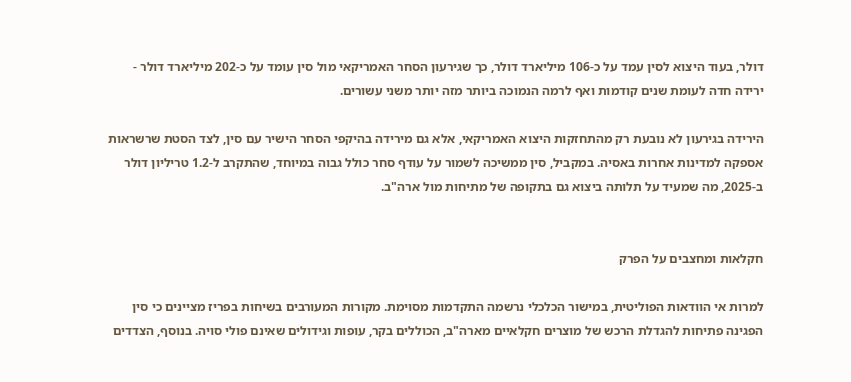דולר, בעוד היצוא לסין עמד על כ-106 מיליארד דולר, כך שגירעון הסחר האמריקאי מול סין עומד על כ-202 מיליארד דולר - ירידה חדה לעומת שנים קודמות ואף לרמה הנמוכה ביותר מזה יותר משני עשורים.

הירידה בגירעון לא נובעת רק מהתחזקות היצוא האמריקאי, אלא גם מירידה בהיקפי הסחר הישיר עם סין, לצד הסטת שרשראות אספקה למדינות אחרות באסיה. במקביל, סין ממשיכה לשמור על עודף סחר כולל גבוה במיוחד, שהתקרב ל-1.2 טריליון דולר ב-2025, מה שמעיד על תלותה ביצוא גם בתקופה של מתיחות מול ארה"ב.


חקלאות ומחצבים על הפרק

למרות אי הוודאות הפוליטית, במישור הכלכלי נרשמה התקדמות מסוימת. מקורות המעורבים בשיחות בפריז מציינים כי סין הפגינה פתיחות להגדלת הרכש של מוצרים חקלאיים מארה"ב, הכוללים בקר, עופות וגידולים שאינם פולי סויה. בנוסף, הצדדים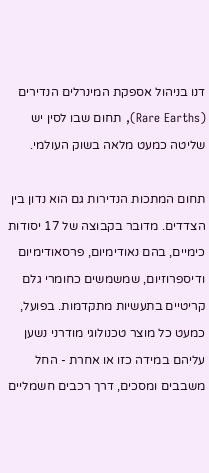דנו בניהול אספקת המינרלים הנדירים (Rare Earths), תחום שבו לסין יש שליטה כמעט מלאה בשוק העולמי.

תחום המתכות הנדירות גם הוא נדון בין הצדדים. מדובר בקבוצה של 17 יסודות כימיים, בהם נאודימיום, פרסאודימיום ודיספרוזיום, שמשמשים כחומרי גלם קריטיים בתעשיות מתקדמות. בפועל, כמעט כל מוצר טכנולוגי מודרני נשען עליהם במידה כזו או אחרת - החל משבבים ומסכים, דרך רכבים חשמליים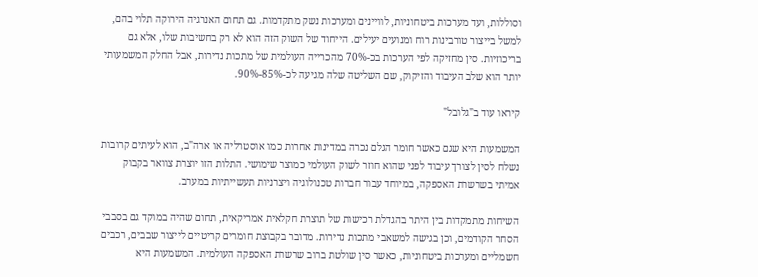וסוללות, ועד מערכות ביטחוניות, לוויינים ומערכות נשק מתקדמות. גם תחום האנרגיה הירוקה תלוי בהם, למשל בייצור טורבינות רוח ומנועים יעילים. הייחוד של השוק הזה הוא לא רק בחשיבות שלו, אלא גם בריכוזיות. סין מחזיקה לפי הערכות בכ-70% מהכרייה העולמית של מתכות נדירות, אבל החלק המשמעותי יותר הוא שלב העיבוד והזיקוק, שם השליטה שלה מגיעה לכ-85%-90%.

קיראו עוד ב"גלובל"

המשמעות היא שגם כאשר חומר הגלם נכרה במדינות אחרות כמו אוסטרליה או ארה"ב, הוא לעיתים קרובות נשלח לסין לצורך עיבוד לפני שהוא חוזר לשוק העולמי כמוצר שימושי. התלות הזו יוצרת צוואר בקבוק אמיתי בשרשרת האספקה, במיוחד עבור חברות טכנולוגיה ויצרניות תעשייתיות במערב.

השיחות מתמקדות בין היתר בהגדלת רכישות של תוצרת חקלאית אמריקאית, תחום שהיה במוקד גם בסבבי הסחר הקודמים, וכן בגישה למשאבי מתכות נדירות. מדובר בקבוצת חומרים קריטיים לייצור שבבים, רכבים חשמליים ומערכות ביטחוניות, כאשר סין שולטת ברוב שרשרת האספקה העולמית. המשמעות היא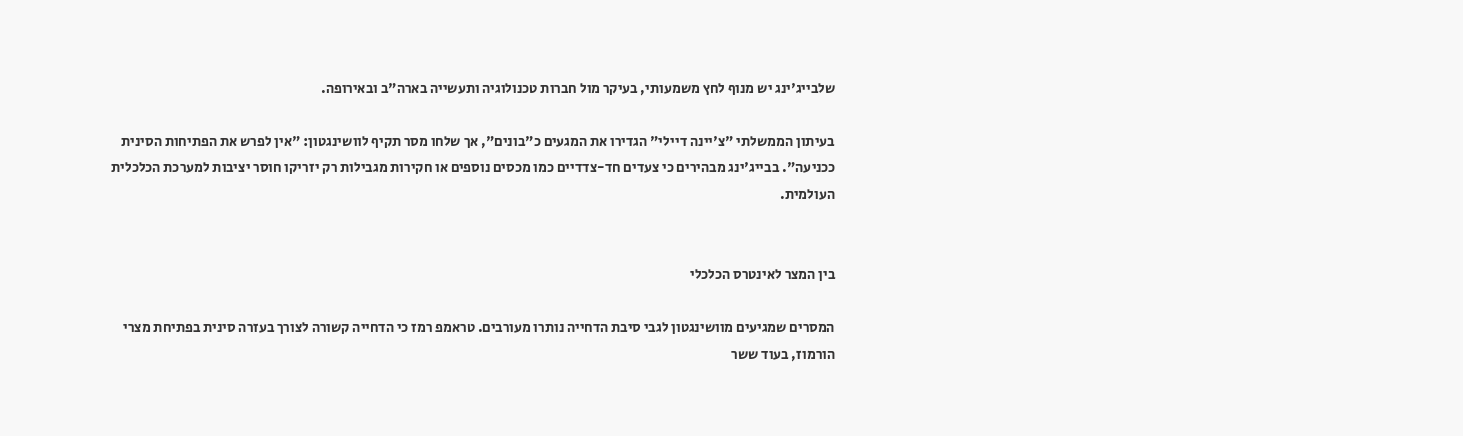שלבייג'ינג יש מנוף לחץ משמעותי, בעיקר מול חברות טכנולוגיה ותעשייה בארה"ב ובאירופה.

בעיתון הממשלתי "צ'יינה דיילי" הגדירו את המגעים כ"בונים", אך שלחו מסר תקיף לוושינגטון: "אין לפרש את הפתיחות הסינית ככניעה". בבייג'ינג מבהירים כי צעדים חד-צדדיים כמו מכסים נוספים או חקירות מגבילות רק יזריקו חוסר יציבות למערכת הכלכלית העולמית.


בין המצר לאינטרס הכלכלי

המסרים שמגיעים מוושינגטון לגבי סיבת הדחייה נותרו מעורבים. טראמפ רמז כי הדחייה קשורה לצורך בעזרה סינית בפתיחת מצרי הורמוז, בעוד ששר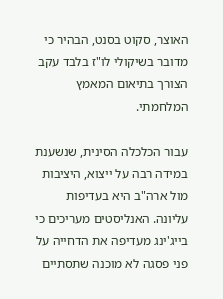האוצר, סקוט בסנט, הבהיר כי מדובר בשיקולי לו"ז בלבד עקב הצורך בתיאום המאמץ המלחמתי.

עבור הכלכלה הסינית, שנשענת במידה רבה על ייצוא, היציבות מול ארה"ב היא בעדיפות עליונה. האנליסטים מעריכים כי בייג'ינג מעדיפה את הדחייה על פני פסגה לא מוכנה שתסתיים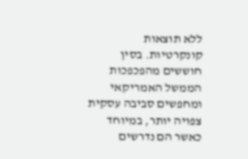ללא תוצאות קונקרטיות. בסין חוששים מהפכפכות הממשל האמריקאי ומחפשים סביבה עסקית צפויה יותר, במיוחד כאשר הם נדרשים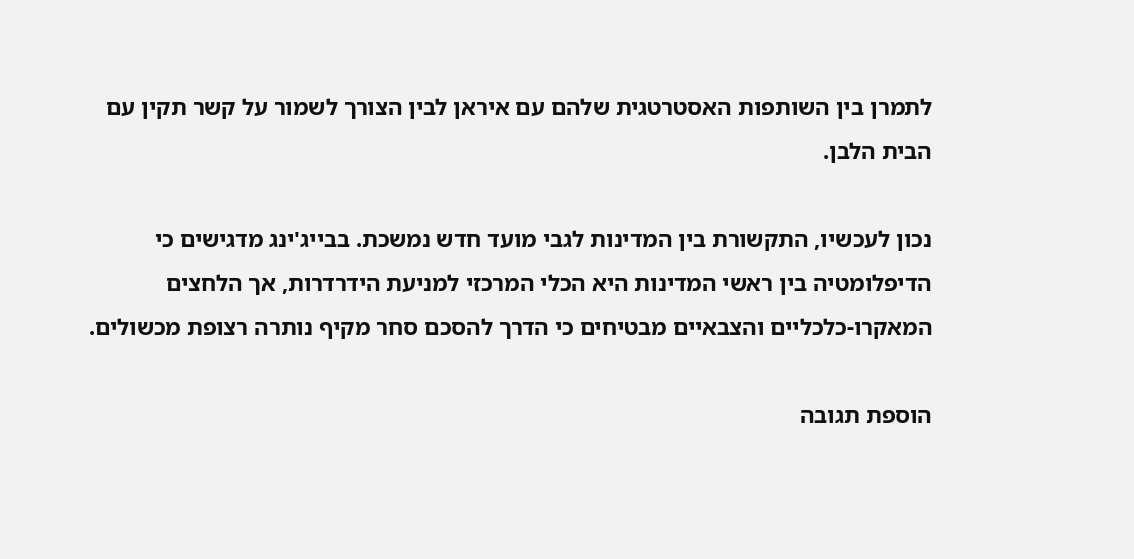לתמרן בין השותפות האסטרטגית שלהם עם איראן לבין הצורך לשמור על קשר תקין עם הבית הלבן.

נכון לעכשיו, התקשורת בין המדינות לגבי מועד חדש נמשכת. בבייג'ינג מדגישים כי הדיפלומטיה בין ראשי המדינות היא הכלי המרכזי למניעת הידרדרות, אך הלחצים המאקרו-כלכליים והצבאיים מבטיחים כי הדרך להסכם סחר מקיף נותרה רצופת מכשולים.

הוספת תגובה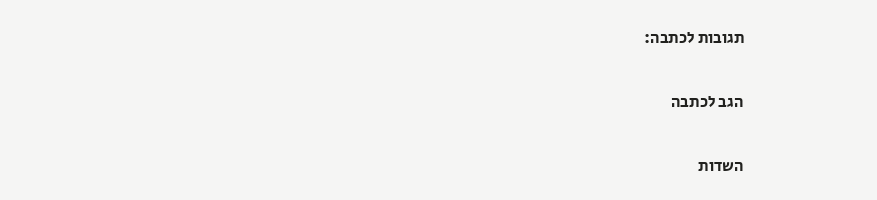תגובות לכתבה:

הגב לכתבה

השדות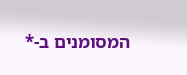המסומנים ב-*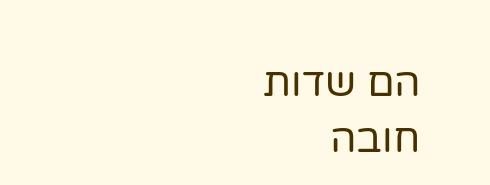הם שדות חובה